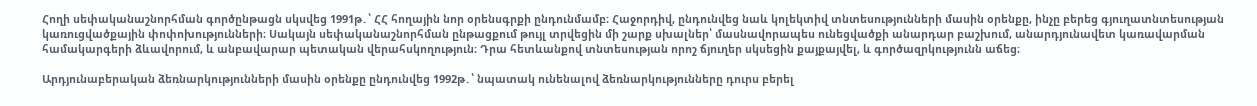Հողի սեփականաշնորհման գործընթացն սկսվեց 1991թ․՝ ՀՀ հողային նոր օրենսգրքի ընդունմամբ։ Հաջորդիվ, ընդունվեց նաև կոլեկտիվ տնտեսությունների մասին օրենքը, ինչը բերեց գյուղատնտեսության կառուցվածքային փոփոխությունների։ Սակայն սեփականաշնորհման ընթացքում թույլ տրվեցին մի շարք սխալներ՝ մասնավորապես ունեցվածքի անարդար բաշխում, անարդյունավետ կառավարման համակարգերի ձևավորում, և անբավարար պետական վերահսկողություն։ Դրա հետևանքով տնտեսության որոշ ճյուղեր սկսեցին քայքայվել, և գործազրկությունն աճեց։

Արդյունաբերական ձեռնարկությունների մասին օրենքը ընդունվեց 1992թ․՝ նպատակ ունենալով ձեռնարկությունները դուրս բերել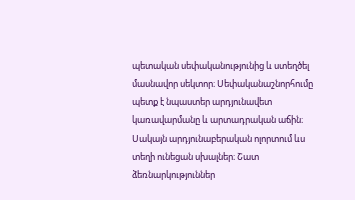պետական սեփականությունից և ստեղծել մասնավոր սեկտոր։ Սեփականաշնորհումը պետք է նպաստեր արդյունավետ կառավարմանը և արտադրական աճին։ Սակայն արդյունաբերական ոլորտում ևս տեղի ունեցան սխալներ։ Շատ ձեռնարկություններ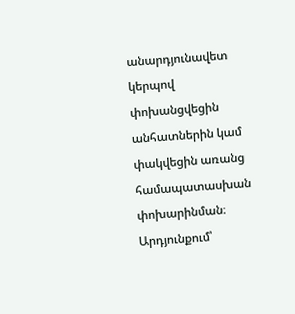անարդյունավետ կերպով փոխանցվեցին անհատներին կամ փակվեցին առանց համապատասխան փոխարինման։ Արդյունքում՝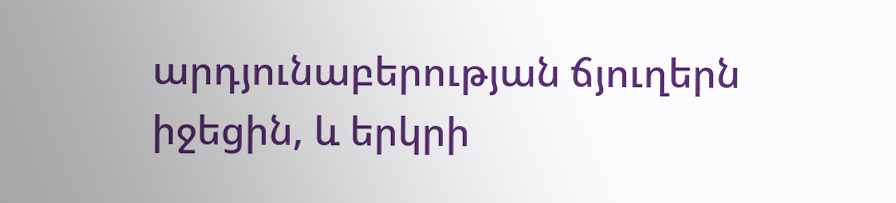արդյունաբերության ճյուղերն իջեցին, և երկրի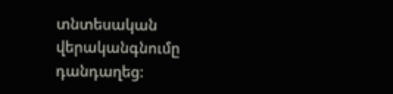տնտեսական վերականգնումը դանդաղեց։